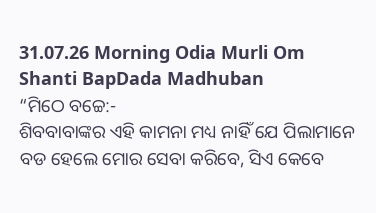31.07.26 Morning Odia Murli Om Shanti BapDada Madhuban
“ମିଠେ ବଚ୍ଚେ:-
ଶିବବାବାଙ୍କର ଏହି କାମନା ମଧ୍ୟ ନାହିଁ ଯେ ପିଲାମାନେ ବଡ ହେଲେ ମୋର ସେବା କରିବେ, ସିଏ କେବେ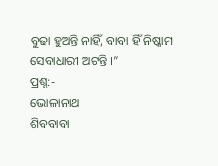ବୁଢା ହୁଅନ୍ତି ନାହିଁ, ବାବା ହିଁ ନିଷ୍କାମ ସେବାଧାରୀ ଅଟନ୍ତି ।”
ପ୍ରଶ୍ନ:-
ଭୋଳାନାଥ
ଶିବବାବା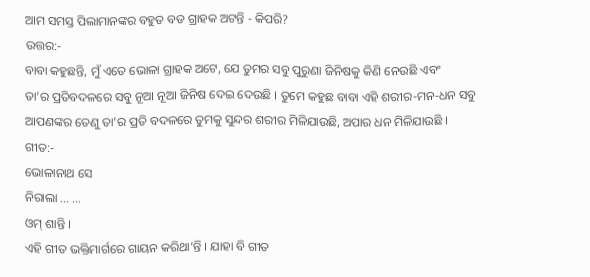ଆମ ସମସ୍ତ ପିଲାମାନଙ୍କର ବହୁତ ବଡ ଗ୍ରାହକ ଅଟନ୍ତି - କିପରି?
ଉତ୍ତର:-
ବାବା କହୁଛନ୍ତି, ମୁଁ ଏତେ ଭୋଳା ଗ୍ରାହକ ଅଟେ, ଯେ ତୁମର ସବୁ ପୁରୁଣା ଜିନିଷକୁ କିଣି ନେଉଛି ଏବଂ
ତା’ର ପ୍ରତିବଦଳରେ ସବୁ ନୂଆ ନୂଆ ଜିନିଷ ଦେଇ ଦେଉଛି । ତୁମେ କହୁଛ ବାବା ଏହି ଶରୀର-ମନ-ଧନ ସବୁ
ଆପଣଙ୍କର ତେଣୁ ତା’ର ପ୍ରତି ବଦଳରେ ତୁମକୁ ସୁନ୍ଦର ଶରୀର ମିଳିଯାଉଛି, ଅପାର ଧନ ମିଳିଯାଉଛି ।
ଗୀତ:-
ଭୋଳାନାଥ ସେ
ନିରାଲା ... ...
ଓମ୍ ଶାନ୍ତି ।
ଏହି ଗୀତ ଭକ୍ତିମାର୍ଗରେ ଗାୟନ କରିଥା’ନ୍ତି । ଯାହା ବି ଗୀତ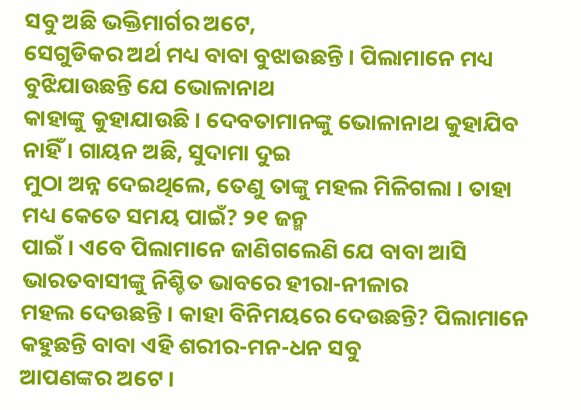ସବୁ ଅଛି ଭକ୍ତିମାର୍ଗର ଅଟେ,
ସେଗୁଡିକର ଅର୍ଥ ମଧ୍ୟ ବାବା ବୁଝାଉଛନ୍ତି । ପିଲାମାନେ ମଧ୍ୟ ବୁଝିଯାଉଛନ୍ତି ଯେ ଭୋଳାନାଥ
କାହାଙ୍କୁ କୁହାଯାଉଛି । ଦେବତାମାନଙ୍କୁ ଭୋଳାନାଥ କୁହାଯିବ ନାହିଁ । ଗାୟନ ଅଛି, ସୁଦାମା ଦୁଇ
ମୁଠା ଅନ୍ନ ଦେଇଥିଲେ, ତେଣୁ ତାଙ୍କୁ ମହଲ ମିଳିଗଲା । ତାହା ମଧ୍ୟ କେତେ ସମୟ ପାଇଁ? ୨୧ ଜନ୍ମ
ପାଇଁ । ଏବେ ପିଲାମାନେ ଜାଣିଗଲେଣି ଯେ ବାବା ଆସି ଭାରତବାସୀଙ୍କୁ ନିଶ୍ଚିତ ଭାବରେ ହୀରା-ନୀଳାର
ମହଲ ଦେଉଛନ୍ତି । କାହା ବିନିମୟରେ ଦେଉଛନ୍ତି? ପିଲାମାନେ କହୁଛନ୍ତି ବାବା ଏହି ଶରୀର-ମନ-ଧନ ସବୁ
ଆପଣଙ୍କର ଅଟେ ।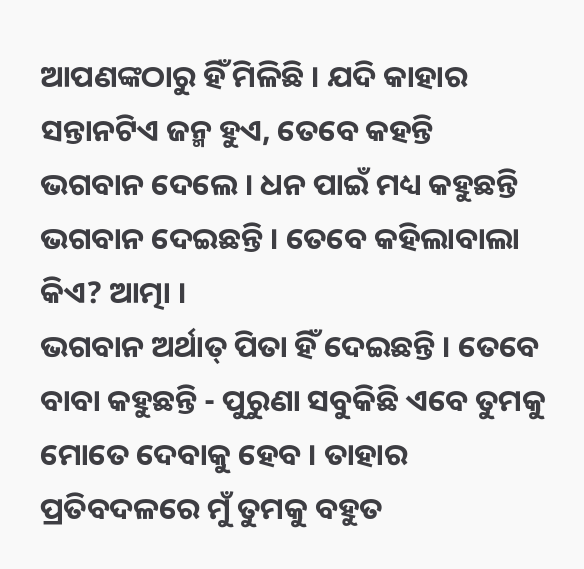ଆପଣଙ୍କଠାରୁ ହିଁ ମିଳିଛି । ଯଦି କାହାର ସନ୍ତାନଟିଏ ଜନ୍ମ ହୁଏ, ତେବେ କହନ୍ତି
ଭଗବାନ ଦେଲେ । ଧନ ପାଇଁ ମଧ୍ୟ କହୁଛନ୍ତି ଭଗବାନ ଦେଇଛନ୍ତି । ତେବେ କହିଲାବାଲା କିଏ? ଆତ୍ମା ।
ଭଗବାନ ଅର୍ଥାତ୍ ପିତା ହିଁ ଦେଇଛନ୍ତି । ତେବେ ବାବା କହୁଛନ୍ତି - ପୁରୁଣା ସବୁକିଛି ଏବେ ତୁମକୁ
ମୋତେ ଦେବାକୁ ହେବ । ତାହାର ପ୍ରତିବଦଳରେ ମୁଁ ତୁମକୁ ବହୁତ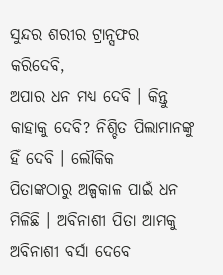ସୁନ୍ଦର ଶରୀର ଟ୍ରାନ୍ସଫର କରିଦେବି,
ଅପାର ଧନ ମଧ୍ୟ ଦେବି । କିନ୍ତୁ କାହାକୁ ଦେବି? ନିଶ୍ଚିତ ପିଲାମାନଙ୍କୁ ହିଁ ଦେବି । ଲୌକିକ
ପିତାଙ୍କଠାରୁ ଅଳ୍ପକାଳ ପାଇଁ ଧନ ମିଳିଛି । ଅବିନାଶୀ ପିତା ଆମକୁ ଅବିନାଶୀ ବର୍ସା ଦେବେ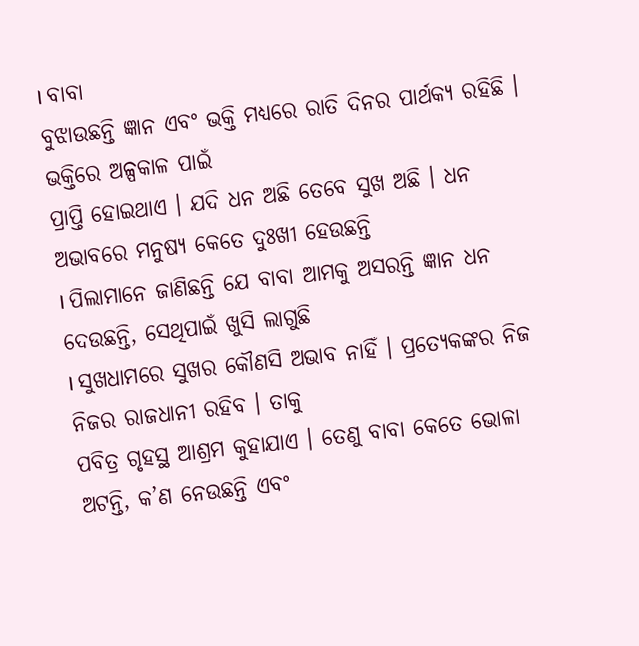। ବାବା
ବୁଝାଉଛନ୍ତି ଜ୍ଞାନ ଏବଂ ଭକ୍ତି ମଧ୍ୟରେ ରାତି ଦିନର ପାର୍ଥକ୍ୟ ରହିଛି । ଭକ୍ତିରେ ଅଳ୍ପକାଳ ପାଇଁ
ପ୍ରାପ୍ତି ହୋଇଥାଏ । ଯଦି ଧନ ଅଛି ତେବେ ସୁଖ ଅଛି । ଧନ ଅଭାବରେ ମନୁଷ୍ୟ କେତେ ଦୁଃଖୀ ହେଉଛନ୍ତି
। ପିଲାମାନେ ଜାଣିଛନ୍ତି ଯେ ବାବା ଆମକୁ ଅସରନ୍ତି ଜ୍ଞାନ ଧନ ଦେଉଛନ୍ତି, ସେଥିପାଇଁ ଖୁସି ଲାଗୁଛି
। ସୁଖଧାମରେ ସୁଖର କୌଣସି ଅଭାବ ନାହିଁ । ପ୍ରତ୍ୟେକଙ୍କର ନିଜ ନିଜର ରାଜଧାନୀ ରହିବ । ତାକୁ
ପବିତ୍ର ଗୃହସ୍ଥ ଆଶ୍ରମ କୁହାଯାଏ । ତେଣୁ ବାବା କେତେ ଭୋଳା ଅଟନ୍ତି, କ’ଣ ନେଉଛନ୍ତି ଏବଂ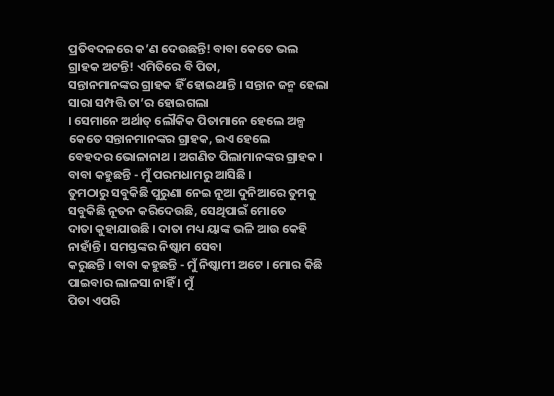ପ୍ରତିବଦଳରେ କ’ଣ ଦେଉଛନ୍ତି! ବାବା କେତେ ଭଲ ଗ୍ରାହକ ଅଟନ୍ତି! ଏମିତିରେ ବି ପିତା,
ସନ୍ତାନମାନଙ୍କର ଗ୍ରାହକ ହିଁ ହୋଇଥାନ୍ତି । ସନ୍ତାନ ଜନ୍ମ ହେଲା ସାରା ସମ୍ପତ୍ତି ତା’ର ହୋଇଗଲା
। ସେମାନେ ଅର୍ଥାତ୍ ଲୌକିକ ପିତାମାନେ ହେଲେ ଅଳ୍ପ କେତେ ସନ୍ତାନମାନଙ୍କର ଗ୍ରାହକ, ଇଏ ହେଲେ
ବେହଦର ଭୋଳାନାଥ । ଅଗଣିତ ପିଲାମାନଙ୍କର ଗ୍ରାହକ । ବାବା କହୁଛନ୍ତି - ମୁଁ ପରମଧାମରୁ ଆସିଛି ।
ତୁମଠାରୁ ସବୁକିଛି ପୁରୁଣା ନେଇ ନୂଆ ଦୁନିଆରେ ତୁମକୁ ସବୁକିଛି ନୂତନ କରିଦେଉଛି, ସେଥିପାଇଁ ମୋତେ
ଦାତା କୁହାଯାଉଛି । ଦାତା ମଧ୍ୟ ୟାଙ୍କ ଭଳି ଆଉ କେହି ନାହାଁନ୍ତି । ସମସ୍ତଙ୍କର ନିଷ୍କାମ ସେବା
କରୁଛନ୍ତି । ବାବା କହୁଛନ୍ତି - ମୁଁ ନିଷ୍କାମୀ ଅଟେ । ମୋର କିଛି ପାଇବାର ଲାଳସା ନାହିଁ । ମୁଁ
ପିତା ଏପରି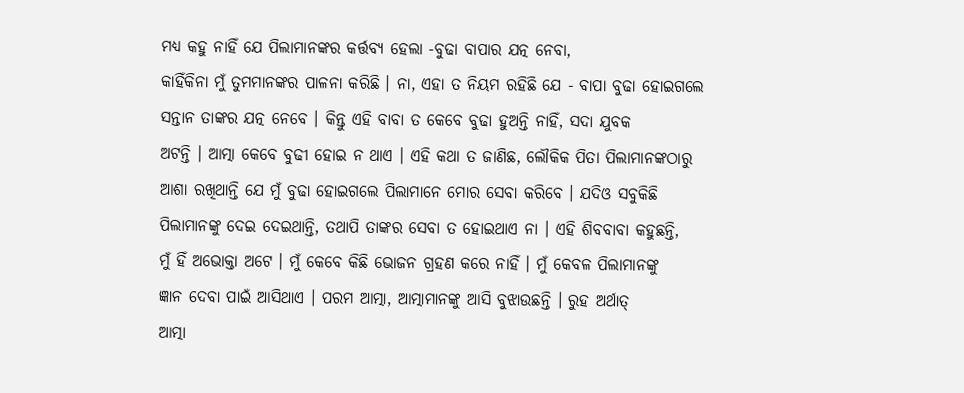ମଧ୍ୟ କହୁ ନାହିଁ ଯେ ପିଲାମାନଙ୍କର କର୍ତ୍ତବ୍ୟ ହେଲା -ବୁଢା ବାପାର ଯତ୍ନ ନେବା,
କାହିଁକିନା ମୁଁ ତୁମମାନଙ୍କର ପାଳନା କରିଛି । ନା, ଏହା ତ ନିୟମ ରହିଛି ଯେ - ବାପା ବୁଢା ହୋଇଗଲେ
ସନ୍ତାନ ତାଙ୍କର ଯତ୍ନ ନେବେ । କିନ୍ତୁ ଏହି ବାବା ତ କେବେ ବୁଢା ହୁଅନ୍ତି ନାହିଁ, ସଦା ଯୁବକ
ଅଟନ୍ତି । ଆତ୍ମା କେବେ ବୁଢୀ ହୋଇ ନ ଥାଏ । ଏହି କଥା ତ ଜାଣିଛ, ଲୌକିକ ପିତା ପିଲାମାନଙ୍କଠାରୁ
ଆଶା ରଖିଥାନ୍ତି ଯେ ମୁଁ ବୁଢା ହୋଇଗଲେ ପିଲାମାନେ ମୋର ସେବା କରିବେ । ଯଦିଓ ସବୁକିଛି
ପିଲାମାନଙ୍କୁ ଦେଇ ଦେଇଥାନ୍ତି, ତଥାପି ତାଙ୍କର ସେବା ତ ହୋଇଥାଏ ନା । ଏହି ଶିବବାବା କହୁଛନ୍ତି,
ମୁଁ ହିଁ ଅଭୋକ୍ତା ଅଟେ । ମୁଁ କେବେ କିଛି ଭୋଜନ ଗ୍ରହଣ କରେ ନାହିଁ । ମୁଁ କେବଳ ପିଲାମାନଙ୍କୁ
ଜ୍ଞାନ ଦେବା ପାଇଁ ଆସିଥାଏ । ପରମ ଆତ୍ମା, ଆତ୍ମାମାନଙ୍କୁ ଆସି ବୁଝାଉଛନ୍ତି । ରୁହ ଅର୍ଥାତ୍
ଆତ୍ମା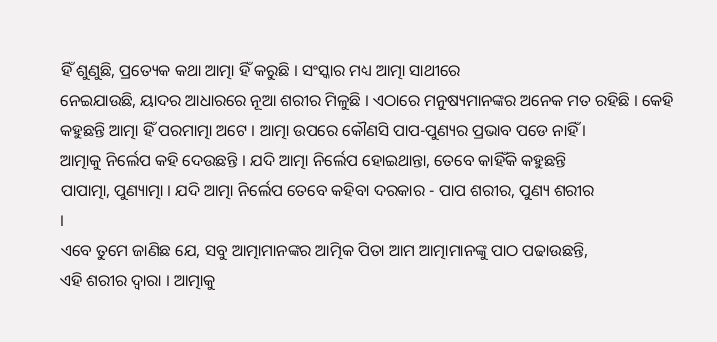ହିଁ ଶୁଣୁଛି, ପ୍ରତ୍ୟେକ କଥା ଆତ୍ମା ହିଁ କରୁଛି । ସଂସ୍କାର ମଧ୍ୟ ଆତ୍ମା ସାଥୀରେ
ନେଇଯାଉଛି, ୟାଦର ଆଧାରରେ ନୂଆ ଶରୀର ମିଳୁଛି । ଏଠାରେ ମନୁଷ୍ୟମାନଙ୍କର ଅନେକ ମତ ରହିଛି । କେହି
କହୁଛନ୍ତି ଆତ୍ମା ହିଁ ପରମାତ୍ମା ଅଟେ । ଆତ୍ମା ଉପରେ କୌଣସି ପାପ-ପୁଣ୍ୟର ପ୍ରଭାବ ପଡେ ନାହିଁ ।
ଆତ୍ମାକୁ ନିର୍ଲେପ କହି ଦେଉଛନ୍ତି । ଯଦି ଆତ୍ମା ନିର୍ଲେପ ହୋଇଥାନ୍ତା, ତେବେ କାହିଁକି କହୁଛନ୍ତି
ପାପାତ୍ମା, ପୁଣ୍ୟାତ୍ମା । ଯଦି ଆତ୍ମା ନିର୍ଲେପ ତେବେ କହିବା ଦରକାର - ପାପ ଶରୀର, ପୁଣ୍ୟ ଶରୀର
।
ଏବେ ତୁମେ ଜାଣିଛ ଯେ, ସବୁ ଆତ୍ମାମାନଙ୍କର ଆତ୍ମିକ ପିତା ଆମ ଆତ୍ମାମାନଙ୍କୁ ପାଠ ପଢାଉଛନ୍ତି,
ଏହି ଶରୀର ଦ୍ୱାରା । ଆତ୍ମାକୁ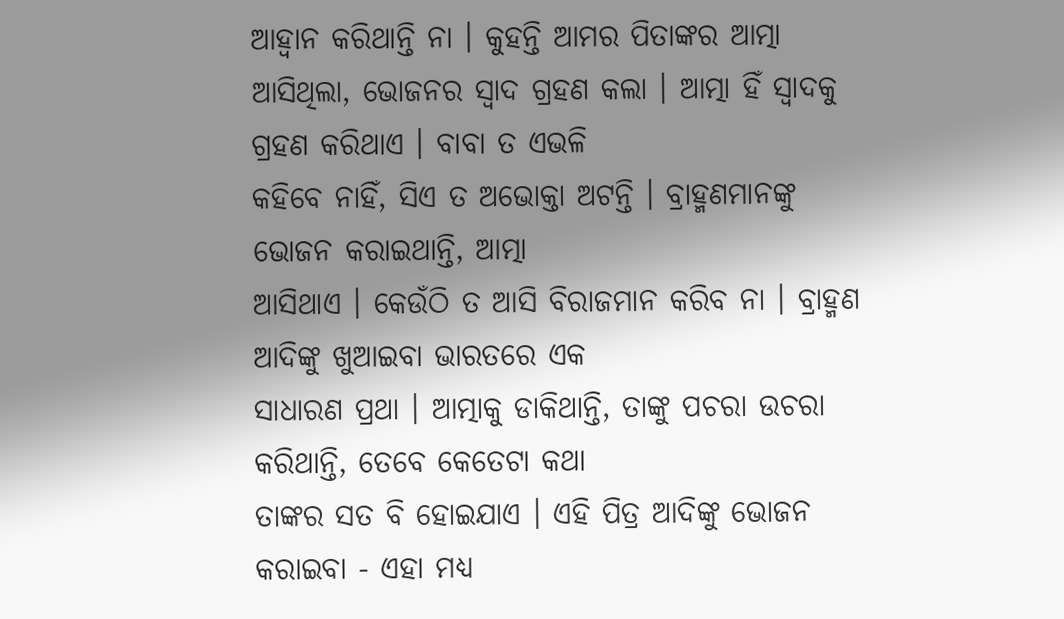ଆହ୍ୱାନ କରିଥାନ୍ତି ନା । କୁହନ୍ତି ଆମର ପିତାଙ୍କର ଆତ୍ମା
ଆସିଥିଲା, ଭୋଜନର ସ୍ୱାଦ ଗ୍ରହଣ କଲା । ଆତ୍ମା ହିଁ ସ୍ୱାଦକୁ ଗ୍ରହଣ କରିଥାଏ । ବାବା ତ ଏଭଳି
କହିବେ ନାହିଁ, ସିଏ ତ ଅଭୋକ୍ତା ଅଟନ୍ତି । ବ୍ରାହ୍ମଣମାନଙ୍କୁ ଭୋଜନ କରାଇଥାନ୍ତି, ଆତ୍ମା
ଆସିଥାଏ । କେଉଁଠି ତ ଆସି ବିରାଜମାନ କରିବ ନା । ବ୍ରାହ୍ମଣ ଆଦିଙ୍କୁ ଖୁଆଇବା ଭାରତରେ ଏକ
ସାଧାରଣ ପ୍ରଥା । ଆତ୍ମାକୁ ଡାକିଥାନ୍ତି, ତାଙ୍କୁ ପଚରା ଉଚରା କରିଥାନ୍ତି, ତେବେ କେତେଟା କଥା
ତାଙ୍କର ସତ ବି ହୋଇଯାଏ । ଏହି ପିତ୍ର ଆଦିଙ୍କୁ ଭୋଜନ କରାଇବା - ଏହା ମଧ୍ୟ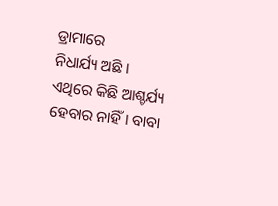ଡ୍ରାମାରେ
ନିଧାର୍ଯ୍ୟ ଅଛି । ଏଥିରେ କିଛି ଆଶ୍ଚର୍ଯ୍ୟ ହେବାର ନାହିଁ । ବାବା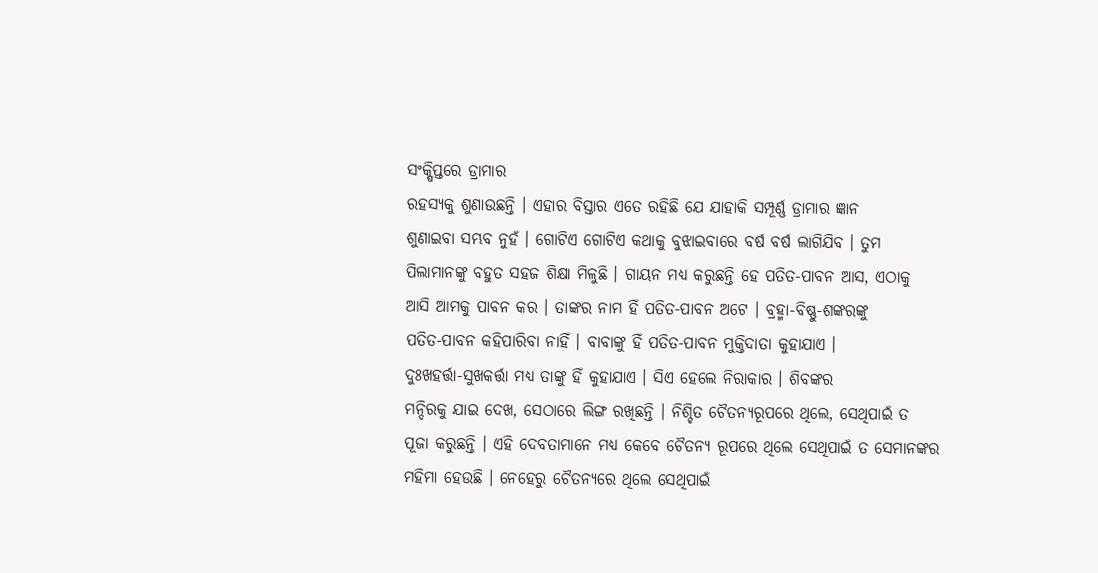ସଂକ୍ଷିପ୍ତରେ ଡ୍ରାମାର
ରହସ୍ୟକୁ ଶୁଣାଉଛନ୍ତି । ଏହାର ବିସ୍ତାର ଏତେ ରହିଛି ଯେ ଯାହାକି ସମ୍ପୂର୍ଣ୍ଣ ଡ୍ରାମାର ଜ୍ଞାନ
ଶୁଣାଇବା ସମ୍ଭବ ନୁହଁ । ଗୋଟିଏ ଗୋଟିଏ କଥାକୁ ବୁଝାଇବାରେ ବର୍ଷ ବର୍ଷ ଲାଗିଯିବ । ତୁମ
ପିଲାମାନଙ୍କୁ ବହୁତ ସହଜ ଶିକ୍ଷା ମିଳୁଛି । ଗାୟନ ମଧ୍ୟ କରୁଛନ୍ତି ହେ ପତିତ-ପାବନ ଆସ, ଏଠାକୁ
ଆସି ଆମକୁ ପାବନ କର । ତାଙ୍କର ନାମ ହିଁ ପତିତ-ପାବନ ଅଟେ । ବ୍ରହ୍ମା-ବିଷ୍ଣୁ-ଶଙ୍କରଙ୍କୁ
ପତିତ-ପାବନ କହିପାରିବା ନାହିଁ । ବାବାଙ୍କୁ ହିଁ ପତିତ-ପାବନ ମୁକ୍ତିଦାତା କୁହାଯାଏ ।
ଦୁଃଖହର୍ତ୍ତା-ସୁଖକର୍ତ୍ତା ମଧ୍ୟ ତାଙ୍କୁ ହିଁ କୁହାଯାଏ । ସିଏ ହେଲେ ନିରାକାର । ଶିବଙ୍କର
ମନ୍ଦିରକୁ ଯାଇ ଦେଖ, ସେଠାରେ ଲିଙ୍ଗ ରଖିଛନ୍ତି । ନିଶ୍ଚିତ ଚୈତନ୍ୟରୂପରେ ଥିଲେ, ସେଥିପାଇଁ ତ
ପୂଜା କରୁଛନ୍ତି । ଏହି ଦେବତାମାନେ ମଧ୍ୟ କେବେ ଚୈତନ୍ୟ ରୂପରେ ଥିଲେ ସେଥିପାଇଁ ତ ସେମାନଙ୍କର
ମହିମା ହେଉଛି । ନେହେରୁ ଚୈତନ୍ୟରେ ଥିଲେ ସେଥିପାଇଁ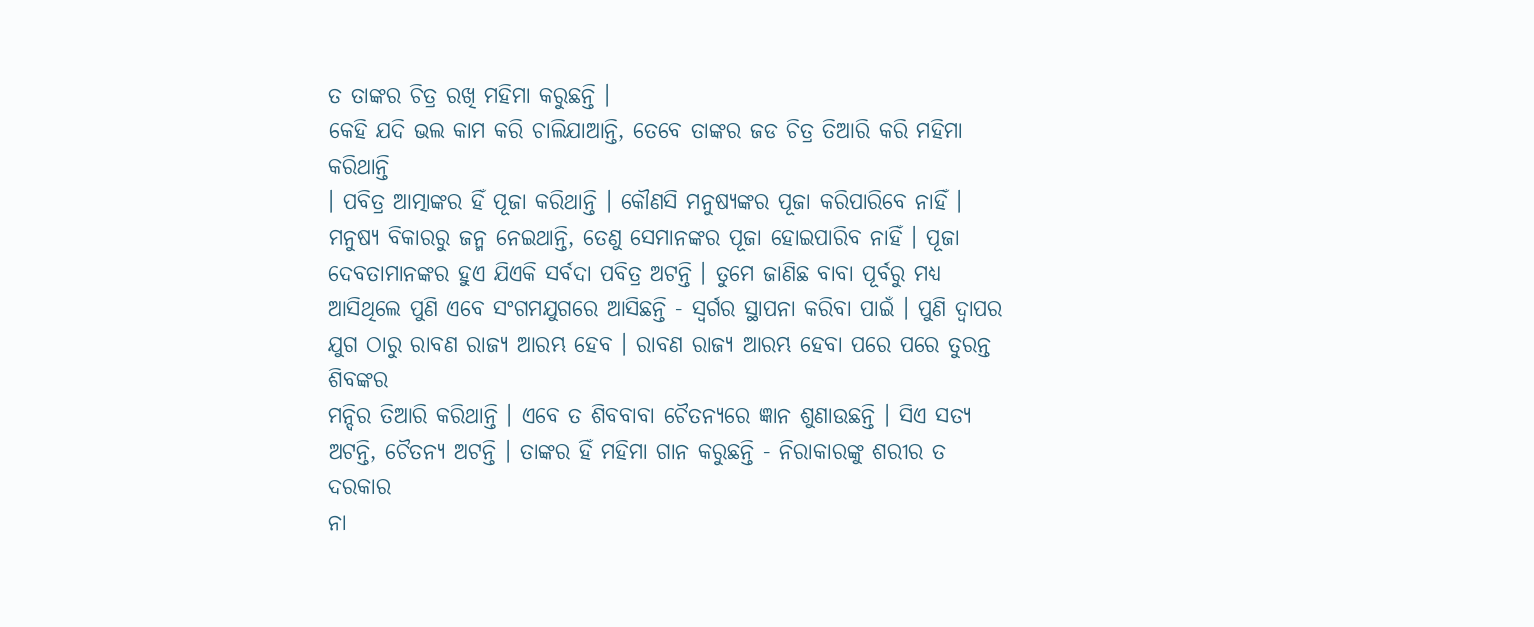ତ ତାଙ୍କର ଚିତ୍ର ରଖି ମହିମା କରୁଛନ୍ତି ।
କେହି ଯଦି ଭଲ କାମ କରି ଚାଲିଯାଆନ୍ତି, ତେବେ ତାଙ୍କର ଜଡ ଚିତ୍ର ତିଆରି କରି ମହିମା କରିଥାନ୍ତି
। ପବିତ୍ର ଆତ୍ମାଙ୍କର ହିଁ ପୂଜା କରିଥାନ୍ତି । କୌଣସି ମନୁଷ୍ୟଙ୍କର ପୂଜା କରିପାରିବେ ନାହିଁ ।
ମନୁଷ୍ୟ ବିକାରରୁ ଜନ୍ମ ନେଇଥାନ୍ତି, ତେଣୁ ସେମାନଙ୍କର ପୂଜା ହୋଇପାରିବ ନାହିଁ । ପୂଜା
ଦେବତାମାନଙ୍କର ହୁଏ ଯିଏକି ସର୍ବଦା ପବିତ୍ର ଅଟନ୍ତି । ତୁମେ ଜାଣିଛ ବାବା ପୂର୍ବରୁ ମଧ୍ୟ
ଆସିଥିଲେ ପୁଣି ଏବେ ସଂଗମଯୁଗରେ ଆସିଛନ୍ତି - ସ୍ୱର୍ଗର ସ୍ଥାପନା କରିବା ପାଇଁ । ପୁଣି ଦ୍ୱାପର
ଯୁଗ ଠାରୁ ରାବଣ ରାଜ୍ୟ ଆରମ୍ଭ ହେବ । ରାବଣ ରାଜ୍ୟ ଆରମ୍ଭ ହେବା ପରେ ପରେ ତୁରନ୍ତ ଶିବଙ୍କର
ମନ୍ଦିର ତିଆରି କରିଥାନ୍ତି । ଏବେ ତ ଶିବବାବା ଚୈତନ୍ୟରେ ଜ୍ଞାନ ଶୁଣାଉଛନ୍ତି । ସିଏ ସତ୍ୟ
ଅଟନ୍ତି, ଚୈତନ୍ୟ ଅଟନ୍ତି । ତାଙ୍କର ହିଁ ମହିମା ଗାନ କରୁଛନ୍ତି - ନିରାକାରଙ୍କୁ ଶରୀର ତ ଦରକାର
ନା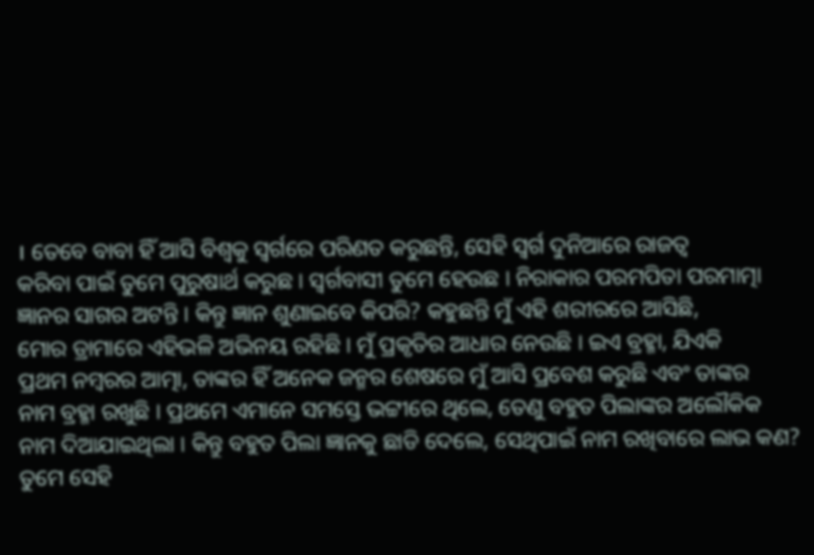। ତେବେ ବାବା ହିଁ ଆସି ବିଶ୍ୱକୁ ସ୍ୱର୍ଗରେ ପରିଣତ କରୁଛନ୍ତି, ସେହି ସ୍ୱର୍ଗ ଦୁନିଆରେ ରାଜତ୍ୱ
କରିବା ପାଇଁ ତୁମେ ପୁରୁଷାର୍ଥ କରୁଛ । ସ୍ୱର୍ଗବାସୀ ତୁମେ ହେଉଛ । ନିରାକାର ପରମପିତା ପରମାତ୍ମା
ଜ୍ଞାନର ସାଗର ଅଟନ୍ତି । କିନ୍ତୁ ଜ୍ଞାନ ଶୁଣାଇବେ କିପରି? କହୁଛନ୍ତି ମୁଁ ଏହି ଶରୀରରେ ଆସିଛି,
ମୋର ଡ୍ରାମାରେ ଏହିଭଳି ଅଭିନୟ ରହିଛି । ମୁଁ ପ୍ରକୃତିର ଆଧାର ନେଉଛି । ଇଏ ବ୍ରହ୍ମା, ଯିଏକି
ପ୍ରଥମ ନମ୍ବରର ଆତ୍ମା, ତାଙ୍କର ହିଁ ଅନେକ ଜନ୍ମର ଶେଷରେ ମୁଁ ଆସି ପ୍ରବେଶ କରୁଛି ଏବଂ ତାଙ୍କର
ନାମ ବ୍ରହ୍ମା ରଖୁଛି । ପ୍ରଥମେ ଏମାନେ ସମସ୍ତେ ଭଟ୍ଟୀରେ ଥିଲେ, ତେଣୁ ବହୁତ ପିଲାଙ୍କର ଅଲୌକିକ
ନାମ ଦିଆଯାଇଥିଲା । କିନ୍ତୁ ବହୁତ ପିଲା ଜ୍ଞାନକୁ ଛାଡି ଦେଲେ, ସେଥିପାଇଁ ନାମ ରଖିବାରେ ଲାଭ କଣ?
ତୁମେ ସେହି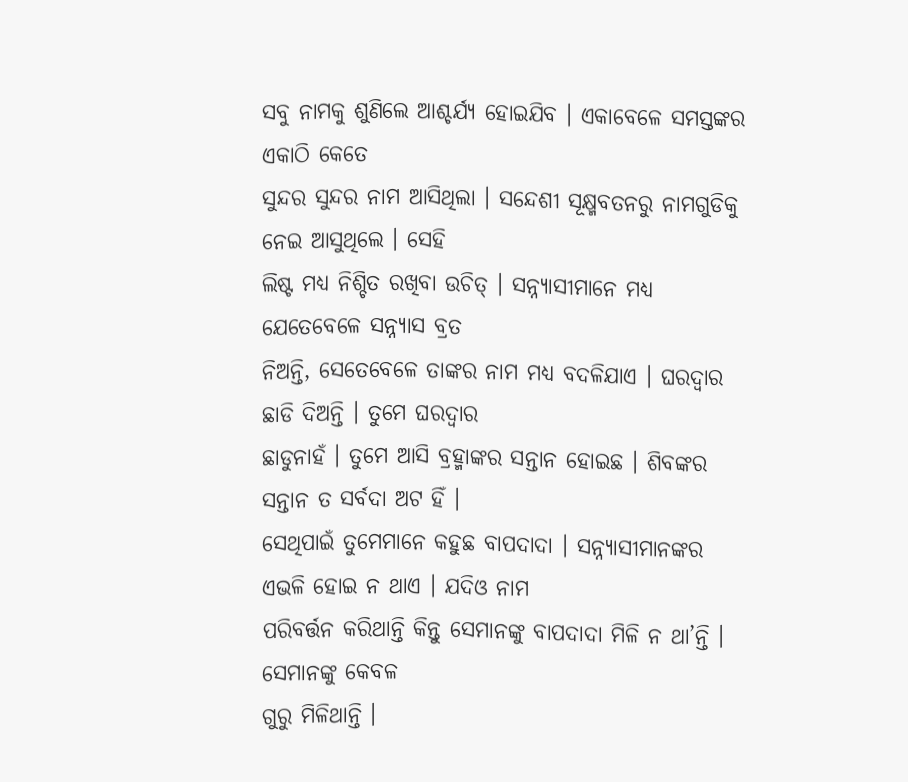ସବୁ ନାମକୁ ଶୁଣିଲେ ଆଶ୍ଚର୍ଯ୍ୟ ହୋଇଯିବ । ଏକାବେଳେ ସମସ୍ତଙ୍କର ଏକାଠି କେତେ
ସୁନ୍ଦର ସୁନ୍ଦର ନାମ ଆସିଥିଲା । ସନ୍ଦେଶୀ ସୂକ୍ଷ୍ମବତନରୁ ନାମଗୁଡିକୁ ନେଇ ଆସୁଥିଲେ । ସେହି
ଲିଷ୍ଟ ମଧ୍ୟ ନିଶ୍ଚିତ ରଖିବା ଉଚିତ୍ । ସନ୍ନ୍ୟାସୀମାନେ ମଧ୍ୟ ଯେତେବେଳେ ସନ୍ନ୍ୟାସ ବ୍ରତ
ନିଅନ୍ତି, ସେତେବେଳେ ତାଙ୍କର ନାମ ମଧ୍ୟ ବଦଳିଯାଏ । ଘରଦ୍ୱାର ଛାଡି ଦିଅନ୍ତି । ତୁମେ ଘରଦ୍ୱାର
ଛାଡୁନାହଁ । ତୁମେ ଆସି ବ୍ରହ୍ମାଙ୍କର ସନ୍ତାନ ହୋଇଛ । ଶିବଙ୍କର ସନ୍ତାନ ତ ସର୍ବଦା ଅଟ ହିଁ ।
ସେଥିପାଇଁ ତୁମେମାନେ କହୁଛ ବାପଦାଦା । ସନ୍ନ୍ୟାସୀମାନଙ୍କର ଏଭଳି ହୋଇ ନ ଥାଏ । ଯଦିଓ ନାମ
ପରିବର୍ତ୍ତନ କରିଥାନ୍ତି କିନ୍ତୁ ସେମାନଙ୍କୁ ବାପଦାଦା ମିଳି ନ ଥା’ନ୍ତି । ସେମାନଙ୍କୁ କେବଳ
ଗୁରୁ ମିଳିଥାନ୍ତି ।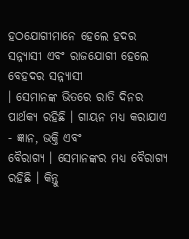ହଠଯୋଗୀମାନେ ହେଲେ ହଦର ସନ୍ନ୍ୟାସୀ ଏବଂ ରାଜଯୋଗୀ ହେଲେ ବେହଦର ସନ୍ନ୍ୟାସୀ
। ସେମାନଙ୍କ ଭିତରେ ରାତି ଦିନର ପାର୍ଥକ୍ୟ ରହିଛି । ଗାୟନ ମଧ୍ୟ କରାଯାଏ - ଜ୍ଞାନ, ଭକ୍ତି ଏବଂ
ବୈରାଗ୍ୟ । ସେମାନଙ୍କର ମଧ୍ୟ ବୈରାଗ୍ୟ ରହିଛି । କିନ୍ତୁ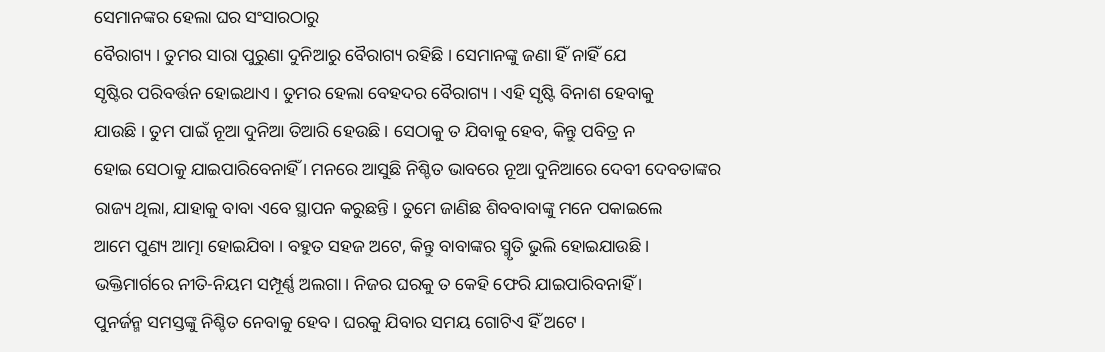ସେମାନଙ୍କର ହେଲା ଘର ସଂସାରଠାରୁ
ବୈରାଗ୍ୟ । ତୁମର ସାରା ପୁରୁଣା ଦୁନିଆରୁ ବୈରାଗ୍ୟ ରହିଛି । ସେମାନଙ୍କୁ ଜଣା ହିଁ ନାହିଁ ଯେ
ସୃଷ୍ଟିର ପରିବର୍ତ୍ତନ ହୋଇଥାଏ । ତୁମର ହେଲା ବେହଦର ବୈରାଗ୍ୟ । ଏହି ସୃଷ୍ଟି ବିନାଶ ହେବାକୁ
ଯାଉଛି । ତୁମ ପାଇଁ ନୂଆ ଦୁନିଆ ତିଆରି ହେଉଛି । ସେଠାକୁ ତ ଯିବାକୁ ହେବ, କିନ୍ତୁ ପବିତ୍ର ନ
ହୋଇ ସେଠାକୁ ଯାଇପାରିବେନାହିଁ । ମନରେ ଆସୁଛି ନିଶ୍ଚିତ ଭାବରେ ନୂଆ ଦୁନିଆରେ ଦେବୀ ଦେବତାଙ୍କର
ରାଜ୍ୟ ଥିଲା, ଯାହାକୁ ବାବା ଏବେ ସ୍ଥାପନ କରୁଛନ୍ତି । ତୁମେ ଜାଣିଛ ଶିବବାବାଙ୍କୁ ମନେ ପକାଇଲେ
ଆମେ ପୁଣ୍ୟ ଆତ୍ମା ହୋଇଯିବା । ବହୁତ ସହଜ ଅଟେ, କିନ୍ତୁ ବାବାଙ୍କର ସ୍ମୃତି ଭୁଲି ହୋଇଯାଉଛି ।
ଭକ୍ତିମାର୍ଗରେ ନୀତି-ନିୟମ ସମ୍ପୂର୍ଣ୍ଣ ଅଲଗା । ନିଜର ଘରକୁ ତ କେହି ଫେରି ଯାଇପାରିବନାହିଁ ।
ପୁନର୍ଜନ୍ମ ସମସ୍ତଙ୍କୁ ନିଶ୍ଚିତ ନେବାକୁ ହେବ । ଘରକୁ ଯିବାର ସମୟ ଗୋଟିଏ ହିଁ ଅଟେ ।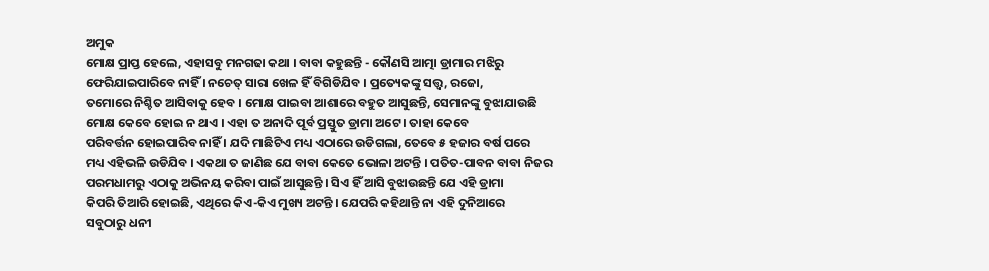ଅମୁକ
ମୋକ୍ଷ ପ୍ରାପ୍ତ ହେଲେ, ଏହାସବୁ ମନଗଢା କଥା । ବାବା କହୁଛନ୍ତି - କୌଣସି ଆତ୍ମା ଡ୍ରାମାର ମଝିରୁ
ଫେରିଯାଇପାରିବେ ନାହିଁ । ନଚେତ୍ ସାରା ଖେଳ ହିଁ ବିଗିଡିଯିବ । ପ୍ରତ୍ୟେକଙ୍କୁ ସତ୍ତ୍ୱ, ରଜୋ,
ତମୋରେ ନିଶ୍ଚିତ ଆସିବାକୁ ହେବ । ମୋକ୍ଷ ପାଇବା ଆଶାରେ ବହୁତ ଆସୁଛନ୍ତି, ସେମାନଙ୍କୁ ବୁଝାଯାଉଛି
ମୋକ୍ଷ କେବେ ହୋଇ ନ ଥାଏ । ଏହା ତ ଅନାଦି ପୂର୍ବ ପ୍ରସ୍ତୁତ ଡ୍ରାମା ଅଟେ । ତାହା କେବେ
ପରିବର୍ତ୍ତନ ହୋଇପାରିବ ନାହିଁ । ଯଦି ମାଛିଟିଏ ମଧ୍ୟ ଏଠାରେ ଉଡିଗଲା, ତେବେ ୫ ହଜାର ବର୍ଷ ପରେ
ମଧ୍ୟ ଏହିଭଳି ଉଡିଯିବ । ଏକଥା ତ ଜାଣିଛ ଯେ ବାବା କେତେ ଭୋଳା ଅଟନ୍ତି । ପତିତ-ପାବନ ବାବା ନିଜର
ପରମଧାମରୁ ଏଠାକୁ ଅଭିନୟ କରିବା ପାଇଁ ଆସୁଛନ୍ତି । ସିଏ ହିଁ ଆସି ବୁଝାଉଛନ୍ତି ଯେ ଏହି ଡ୍ରାମା
କିପରି ତିଆରି ହୋଇଛି, ଏଥିରେ କିଏ-କିଏ ମୁଖ୍ୟ ଅଟନ୍ତି । ଯେପରି କହିଥାନ୍ତି ନା ଏହି ଦୁନିଆରେ
ସବୁଠାରୁ ଧନୀ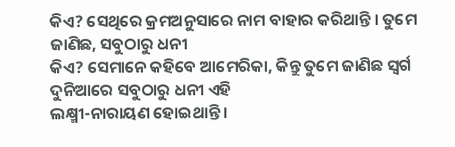କିଏ? ସେଥିରେ କ୍ରମଅନୁସାରେ ନାମ ବାହାର କରିଥାନ୍ତି । ତୁମେ ଜାଣିଛ, ସବୁଠାରୁ ଧନୀ
କିଏ? ସେମାନେ କହିବେ ଆମେରିକା, କିନ୍ତୁ ତୁମେ ଜାଣିଛ ସ୍ୱର୍ଗ ଦୁନିଆରେ ସବୁଠାରୁ ଧନୀ ଏହି
ଲକ୍ଷ୍ମୀ-ନାରାୟଣ ହୋଇଥାନ୍ତି ।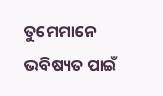ତୁମେମାନେ ଭବିଷ୍ୟତ ପାଇଁ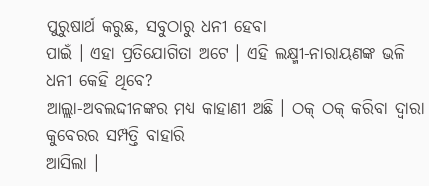ପୁରୁଷାର୍ଥ କରୁଛ, ସବୁଠାରୁ ଧନୀ ହେବା
ପାଇଁ । ଏହା ପ୍ରତିଯୋଗିତା ଅଟେ । ଏହି ଲକ୍ଷ୍ମୀ-ନାରାୟଣଙ୍କ ଭଳି ଧନୀ କେହି ଥିବେ?
ଆଲ୍ଲା-ଅବଲଦ୍ଦୀନଙ୍କର ମଧ୍ୟ କାହାଣୀ ଅଛି । ଠକ୍ ଠକ୍ କରିବା ଦ୍ୱାରା କୁବେରର ସମ୍ପତ୍ତି ବାହାରି
ଆସିଲା ।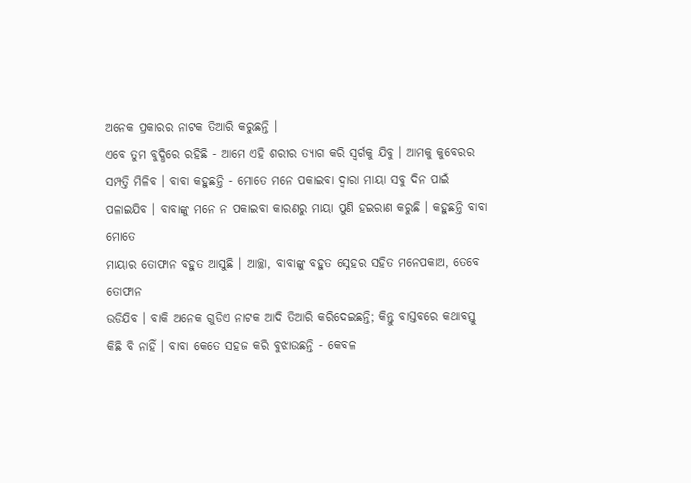ଅନେକ ପ୍ରକାରର ନାଟକ ତିଆରି କରୁଛନ୍ତି ।
ଏବେ ତୁମ ବୁଦ୍ଧିରେ ରହିଛି - ଆମେ ଏହି ଶରୀର ତ୍ୟାଗ କରି ସ୍ୱର୍ଗକୁ ଯିବୁ । ଆମକୁ କୁବେରର
ସମ୍ପତ୍ତି ମିଳିବ । ବାବା କହୁଛନ୍ତି - ମୋତେ ମନେ ପକାଇବା ଦ୍ୱାରା ମାୟା ସବୁ ଦିନ ପାଇଁ
ପଳାଇଯିବ । ବାବାଙ୍କୁ ମନେ ନ ପକାଇବା କାରଣରୁ ମାୟା ପୁଣି ହଇରାଣ କରୁଛି । କହୁଛନ୍ତି ବାବା ମୋତେ
ମାୟାର ତୋଫାନ ବହୁତ ଆସୁଛି । ଆଚ୍ଛା, ବାବାଙ୍କୁ ବହୁତ ସ୍ନେହର ସହିତ ମନେପକାଅ, ତେବେ ତୋଫାନ
ଉଡିଯିବ । ବାକି ଅନେକ ଗୁଡିଏ ନାଟକ ଆଦି ତିଆରି କରିଦେଇଛନ୍ତି; କିନ୍ତୁ ବାସ୍ତବରେ କଥାବସ୍ତୁ
କିଛି ବି ନାହିଁ । ବାବା କେତେ ସହଜ କରି ବୁଝାଉଛନ୍ତି - କେବଳ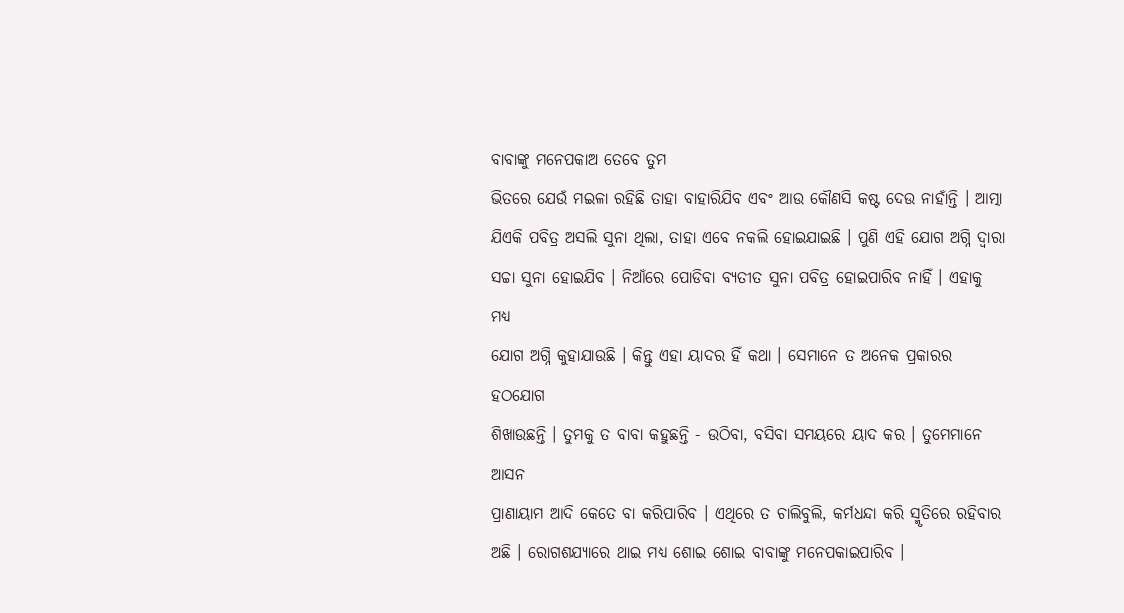ବାବାଙ୍କୁ ମନେପକାଅ ତେବେ ତୁମ
ଭିତରେ ଯେଉଁ ମଇଳା ରହିଛି ତାହା ବାହାରିଯିବ ଏବଂ ଆଉ କୌଣସି କଷ୍ଟ ଦେଉ ନାହାଁନ୍ତି । ଆତ୍ମା
ଯିଏକି ପବିତ୍ର ଅସଲି ସୁନା ଥିଲା, ତାହା ଏବେ ନକଲି ହୋଇଯାଇଛି । ପୁଣି ଏହି ଯୋଗ ଅଗ୍ନି ଦ୍ୱାରା
ସଚ୍ଚା ସୁନା ହୋଇଯିବ । ନିଆଁରେ ପୋଡିବା ବ୍ୟତୀତ ସୁନା ପବିତ୍ର ହୋଇପାରିବ ନାହିଁ । ଏହାକୁ ମଧ୍ୟ
ଯୋଗ ଅଗ୍ନି କୁହାଯାଉଛି । କିନ୍ତୁ ଏହା ୟାଦର ହିଁ କଥା । ସେମାନେ ତ ଅନେକ ପ୍ରକାରର ହଠଯୋଗ
ଶିଖାଉଛନ୍ତି । ତୁମକୁ ତ ବାବା କହୁଛନ୍ତି - ଉଠିବା, ବସିବା ସମୟରେ ୟାଦ କର । ତୁମେମାନେ ଆସନ
ପ୍ରାଣାୟାମ ଆଦି କେତେ ବା କରିପାରିବ । ଏଥିରେ ତ ଚାଲିବୁଲି, କର୍ମଧନ୍ଦା କରି ସ୍ମୃତିରେ ରହିବାର
ଅଛି । ରୋଗଶଯ୍ୟାରେ ଥାଇ ମଧ୍ୟ ଶୋଇ ଶୋଇ ବାବାଙ୍କୁ ମନେପକାଇପାରିବ ।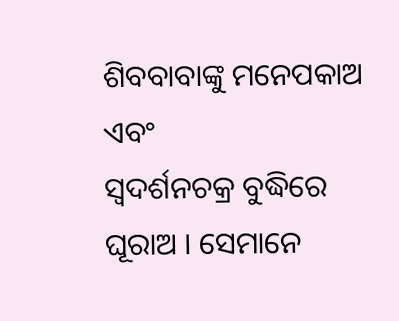ଶିବବାବାଙ୍କୁ ମନେପକାଅ ଏବଂ
ସ୍ୱଦର୍ଶନଚକ୍ର ବୁଦ୍ଧିରେ ଘୂରାଅ । ସେମାନେ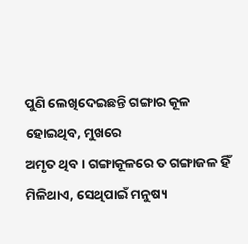ପୁଣି ଲେଖିଦେଇଛନ୍ତି ଗଙ୍ଗାର କୂଳ ହୋଇଥିବ, ମୁଖରେ
ଅମୃତ ଥିବ । ଗଙ୍ଗାକୂଳରେ ତ ଗଙ୍ଗାଜଳ ହିଁ ମିଳିଥାଏ, ସେଥିପାଇଁ ମନୁଷ୍ୟ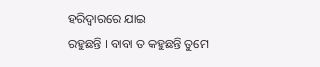ହରିଦ୍ୱାରରେ ଯାଇ
ରହୁଛନ୍ତି । ବାବା ତ କହୁଛନ୍ତି ତୁମେ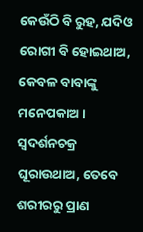କେଉଁଠି ବି ରୁହ, ଯଦିଓ ରୋଗୀ ବି ହୋଇଥାଅ, କେବଳ ବାବାଙ୍କୁ
ମନେପକାଅ । ସ୍ୱଦର୍ଶନଚକ୍ର ଘୂରାଉଥାଅ, ତେବେ ଶରୀରରୁ ପ୍ରାଣ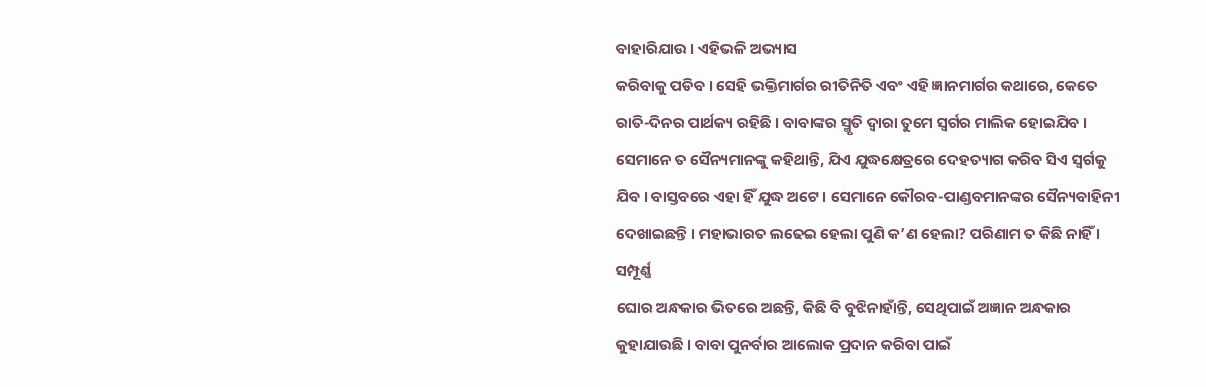ବାହାରିଯାଉ । ଏହିଭଳି ଅଭ୍ୟାସ
କରିବାକୁ ପଡିବ । ସେହି ଭକ୍ତିମାର୍ଗର ରୀତିନିତି ଏବଂ ଏହି ଜ୍ଞାନମାର୍ଗର କଥାରେ, କେତେ
ରାତି-ଦିନର ପାର୍ଥକ୍ୟ ରହିଛି । ବାବାଙ୍କର ସ୍ମୃତି ଦ୍ୱାରା ତୁମେ ସ୍ୱର୍ଗର ମାଲିକ ହୋଇଯିବ ।
ସେମାନେ ତ ସୈନ୍ୟମାନଙ୍କୁ କହିଥାନ୍ତି, ଯିଏ ଯୁଦ୍ଧକ୍ଷେତ୍ରରେ ଦେହତ୍ୟାଗ କରିବ ସିଏ ସ୍ୱର୍ଗକୁ
ଯିବ । ବାସ୍ତବରେ ଏହା ହିଁ ଯୁଦ୍ଧ ଅଟେ । ସେମାନେ କୌରବ-ପାଣ୍ଡବମାନଙ୍କର ସୈନ୍ୟବାହିନୀ
ଦେଖାଇଛନ୍ତି । ମହାଭାରତ ଲଢେଇ ହେଲା ପୁଣି କ’ଣ ହେଲା? ପରିଣାମ ତ କିଛି ନାହିଁ । ସମ୍ପୂର୍ଣ୍ଣ
ଘୋର ଅନ୍ଧକାର ଭିତରେ ଅଛନ୍ତି, କିଛି ବି ବୁଝିନାହାଁନ୍ତି, ସେଥିପାଇଁ ଅଜ୍ଞାନ ଅନ୍ଧକାର
କୁହାଯାଉଛି । ବାବା ପୁନର୍ବାର ଆଲୋକ ପ୍ରଦାନ କରିବା ପାଇଁ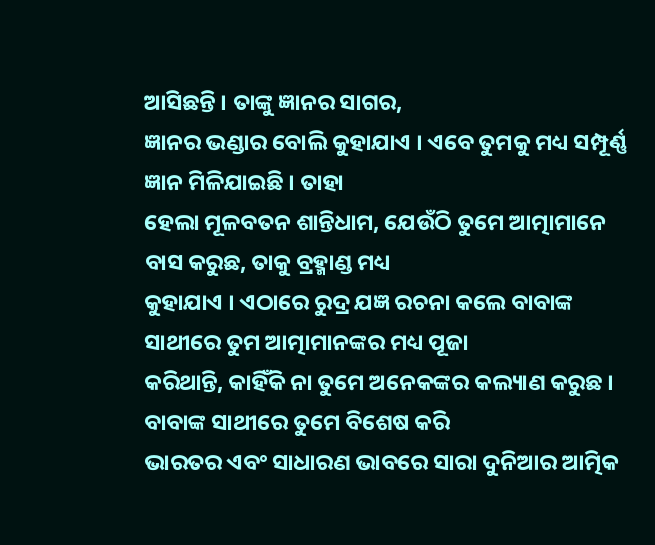ଆସିଛନ୍ତି । ତାଙ୍କୁ ଜ୍ଞାନର ସାଗର,
ଜ୍ଞାନର ଭଣ୍ଡାର ବୋଲି କୁହାଯାଏ । ଏବେ ତୁମକୁ ମଧ୍ୟ ସମ୍ପୂର୍ଣ୍ଣ ଜ୍ଞାନ ମିଳିଯାଇଛି । ତାହା
ହେଲା ମୂଳବତନ ଶାନ୍ତିଧାମ, ଯେଉଁଠି ତୁମେ ଆତ୍ମାମାନେ ବାସ କରୁଛ, ତାକୁ ବ୍ରହ୍ମାଣ୍ଡ ମଧ୍ୟ
କୁହାଯାଏ । ଏଠାରେ ରୁଦ୍ର ଯଜ୍ଞ ରଚନା କଲେ ବାବାଙ୍କ ସାଥୀରେ ତୁମ ଆତ୍ମାମାନଙ୍କର ମଧ୍ୟ ପୂଜା
କରିଥାନ୍ତି, କାହିଁକି ନା ତୁମେ ଅନେକଙ୍କର କଲ୍ୟାଣ କରୁଛ । ବାବାଙ୍କ ସାଥୀରେ ତୁମେ ବିଶେଷ କରି
ଭାରତର ଏବଂ ସାଧାରଣ ଭାବରେ ସାରା ଦୁନିଆର ଆତ୍ମିକ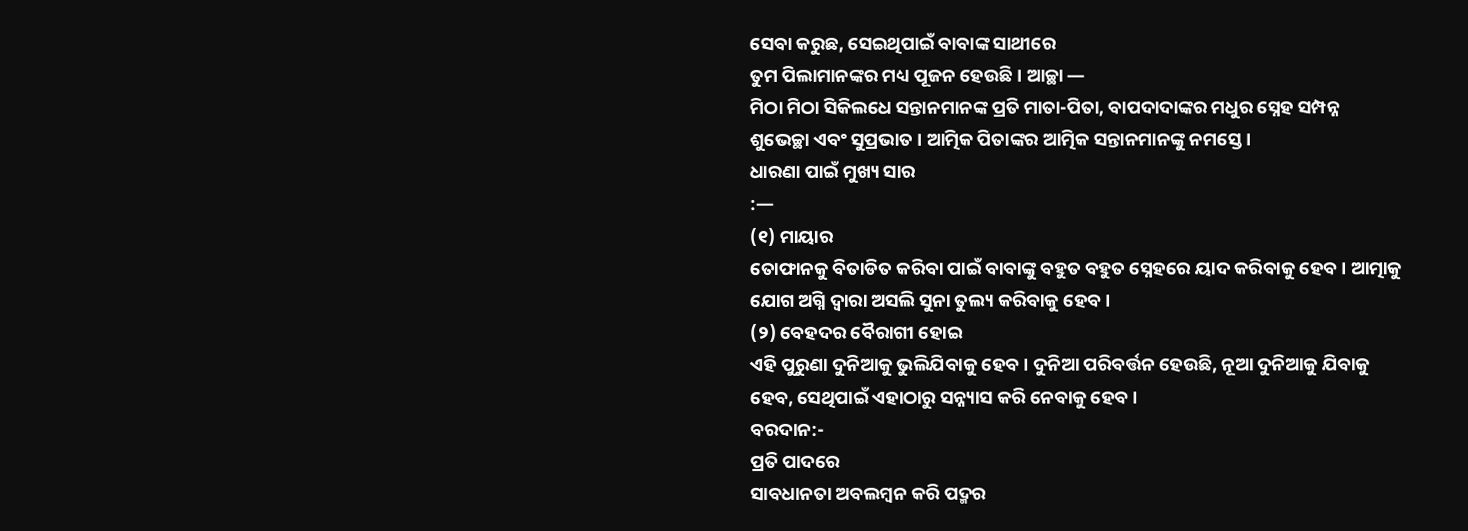ସେବା କରୁଛ, ସେଇଥିପାଇଁ ବାବାଙ୍କ ସାଥୀରେ
ତୁମ ପିଲାମାନଙ୍କର ମଧ୍ୟ ପୂଜନ ହେଉଛି । ଆଚ୍ଛା —
ମିଠା ମିଠା ସିକିଲଧେ ସନ୍ତାନମାନଙ୍କ ପ୍ରତି ମାତା-ପିତା, ବାପଦାଦାଙ୍କର ମଧୁର ସ୍ନେହ ସମ୍ପନ୍ନ
ଶୁଭେଚ୍ଛା ଏବଂ ସୁପ୍ରଭାତ । ଆତ୍ମିକ ପିତାଙ୍କର ଆତ୍ମିକ ସନ୍ତାନମାନଙ୍କୁ ନମସ୍ତେ ।
ଧାରଣା ପାଇଁ ମୁଖ୍ୟ ସାର
:—
(୧) ମାୟାର
ତୋଫାନକୁ ବିତାଡିତ କରିବା ପାଇଁ ବାବାଙ୍କୁ ବହୁତ ବହୁତ ସ୍ନେହରେ ୟାଦ କରିବାକୁ ହେବ । ଆତ୍ମାକୁ
ଯୋଗ ଅଗ୍ନି ଦ୍ୱାରା ଅସଲି ସୁନା ତୁଲ୍ୟ କରିବାକୁ ହେବ ।
(୨) ବେହଦର ବୈରାଗୀ ହୋଇ
ଏହି ପୁରୁଣା ଦୁନିଆକୁ ଭୁଲିଯିବାକୁ ହେବ । ଦୁନିଆ ପରିବର୍ତ୍ତନ ହେଉଛି, ନୂଆ ଦୁନିଆକୁ ଯିବାକୁ
ହେବ, ସେଥିପାଇଁ ଏହାଠାରୁ ସନ୍ନ୍ୟାସ କରି ନେବାକୁ ହେବ ।
ବରଦାନ:-
ପ୍ରତି ପାଦରେ
ସାବଧାନତା ଅବଲମ୍ବନ କରି ପଦ୍ମର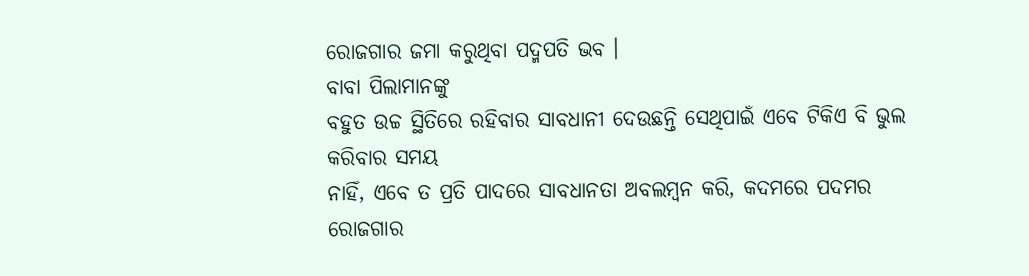ରୋଜଗାର ଜମା କରୁଥିବା ପଦ୍ମପତି ଭବ ।
ବାବା ପିଲାମାନଙ୍କୁ
ବହୁତ ଉଚ୍ଚ ସ୍ଥିତିରେ ରହିବାର ସାବଧାନୀ ଦେଉଛନ୍ତି ସେଥିପାଇଁ ଏବେ ଟିକିଏ ବି ଭୁଲ କରିବାର ସମୟ
ନାହିଁ, ଏବେ ତ ପ୍ରତି ପାଦରେ ସାବଧାନତା ଅବଲମ୍ବନ କରି, କଦମରେ ପଦମର ରୋଜଗାର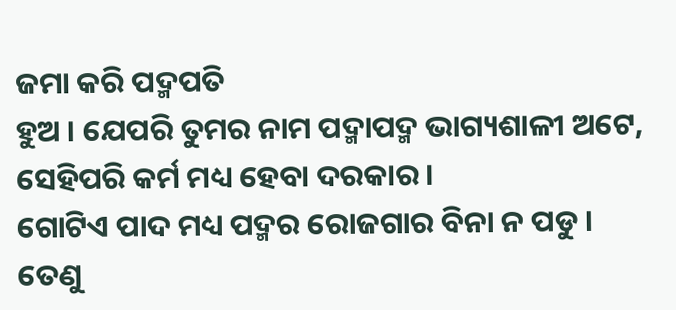ଜମା କରି ପଦ୍ମପତି
ହୁଅ । ଯେପରି ତୁମର ନାମ ପଦ୍ମାପଦ୍ମ ଭାଗ୍ୟଶାଳୀ ଅଟେ, ସେହିପରି କର୍ମ ମଧ୍ୟ ହେବା ଦରକାର ।
ଗୋଟିଏ ପାଦ ମଧ୍ୟ ପଦ୍ମର ରୋଜଗାର ବିନା ନ ପଡୁ । ତେଣୁ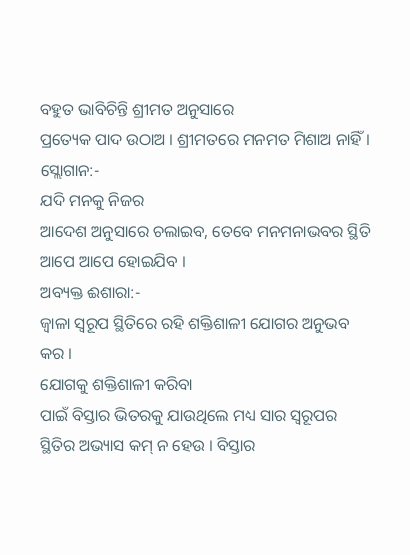ବହୁତ ଭାବିଚିନ୍ତି ଶ୍ରୀମତ ଅନୁସାରେ
ପ୍ରତ୍ୟେକ ପାଦ ଉଠାଅ । ଶ୍ରୀମତରେ ମନମତ ମିଶାଅ ନାହିଁ ।
ସ୍ଲୋଗାନ:-
ଯଦି ମନକୁ ନିଜର
ଆଦେଶ ଅନୁସାରେ ଚଲାଇବ, ତେବେ ମନମନାଭବର ସ୍ଥିତି ଆପେ ଆପେ ହୋଇଯିବ ।
ଅବ୍ୟକ୍ତ ଈଶାରା:-
ଜ୍ୱାଳା ସ୍ୱରୂପ ସ୍ଥିତିରେ ରହି ଶକ୍ତିଶାଳୀ ଯୋଗର ଅନୁଭବ କର ।
ଯୋଗକୁ ଶକ୍ତିଶାଳୀ କରିବା
ପାଇଁ ବିସ୍ତାର ଭିତରକୁ ଯାଉଥିଲେ ମଧ୍ୟ ସାର ସ୍ୱରୂପର ସ୍ଥିତିର ଅଭ୍ୟାସ କମ୍ ନ ହେଉ । ବିସ୍ତାର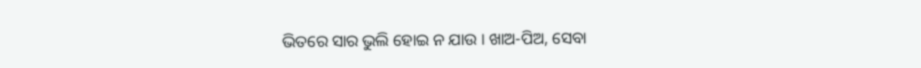ଭିତରେ ସାର ଭୁଲି ହୋଇ ନ ଯାଉ । ଖାଅ-ପିଅ, ସେବା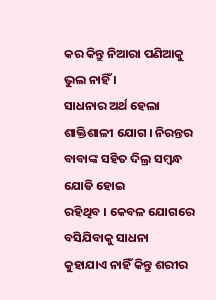କର କିନ୍ତୁ ନିଆରା ପଣିଆକୁ ଭୁଲ ନାହିଁ ।
ସାଧନାର ଅର୍ଥ ହେଲା ଶାକ୍ତିଶାଳୀ ଯୋଗ । ନିରନ୍ତର ବାବାଙ୍କ ସହିତ ଦିଲ୍ର ସମ୍ବନ୍ଧ ଯୋଡି ହୋଇ
ରହିଥିବ । କେବଳ ଯୋଗରେ ବସିଯିବାକୁ ସାଧନା କୁହାଯାଏ ନାହିଁ କିନ୍ତୁ ଶରୀର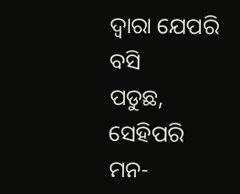ଦ୍ୱାରା ଯେପରି ବସି
ପଡୁଛ, ସେହିପରି ମନ-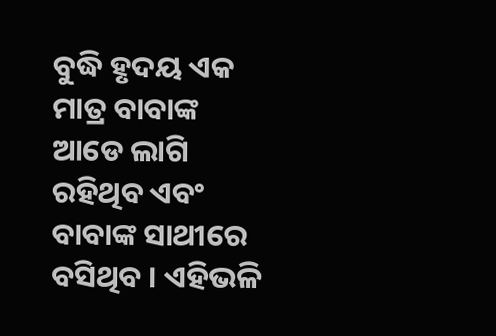ବୁଦ୍ଧି ହୃଦୟ ଏକ ମାତ୍ର ବାବାଙ୍କ ଆଡେ ଲାଗି ରହିଥିବ ଏବଂ ବାବାଙ୍କ ସାଥୀରେ
ବସିଥିବ । ଏହିଭଳି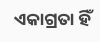ଏକାଗ୍ରତା ହିଁ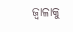ଜ୍ୱାଳାକୁ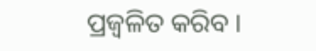ପ୍ରଜ୍ୱଳିତ କରିବ ।